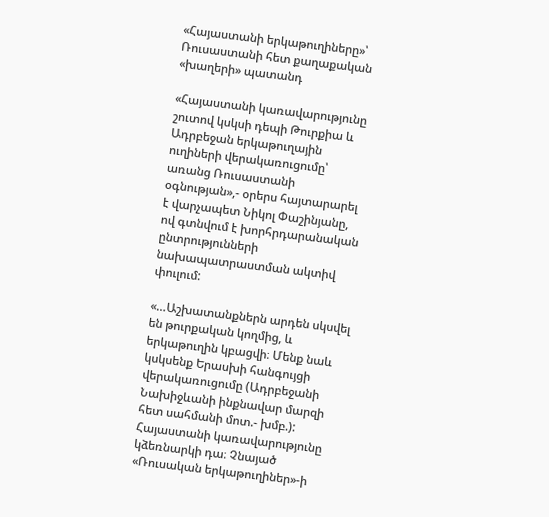«Հայաստանի երկաթուղիները»՝ Ռուսաստանի հետ քաղաքական «խաղերի» պատանդ

«Հայաստանի կառավարությունը շուտով կսկսի դեպի Թուրքիա և Ադրբեջան երկաթուղային ուղիների վերակառուցումը՝ առանց Ռուսաստանի օգնության»,- օրերս հայտարարել է վարչապետ Նիկոլ Փաշինյանը, ով գտնվում է խորհրդարանական ընտրությունների նախապատրաստման ակտիվ փուլում:

«…Աշխատանքներն արդեն սկսվել են թուրքական կողմից, և երկաթուղին կբացվի։ Մենք նաև կսկսենք Երասխի հանգույցի վերակառուցումը (Ադրբեջանի Նախիջևանի ինքնավար մարզի հետ սահմանի մոտ.- խմբ.): Հայաստանի կառավարությունը կձեռնարկի դա։ Չնայած «Ռուսական երկաթուղիներ»-ի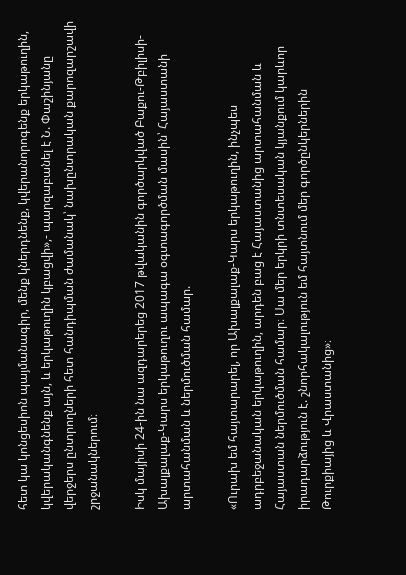հետ կա կոնցեսիոն պայմանագիր, մենք կներդնենք, կվերանորոգենք երկաթուղին, կվերականգնենք այն, և երկաթուղին կբացվի»,- պարզաբանել է Ն. Փաշինյանը վերջերս ընտրողների հետ հանդիպման ժամանակ՝ նախընտրական քարոզարշավի շրջանակներում։

Իսկ մայիսի 24-ին նա ազդարերեց 2017 թվականին գործարկված Բաքու-Թբիլիսի-Ախալքալաք-Կարս երկաթուղու ապագա օգտագործման մասին՝ Հայաստանի արտահանման և ներմուծման համար.

«Ուրախ եմ հայտարարել, որ Ախալքալաք-Կարս երկաթուղին, ինչպես ադրբեջանական երկաթուղին, արդեն բաց է Հայաստանից արտահանման և Հայաստան ներմուծման համար։ Սա մեր երկրի տնտեսական կյանքում կարևոր իրադարձություն է. շնորհակալություն եմ հայտնում մեր գործընկերներին Թուրքիայից և Վրաստանից»։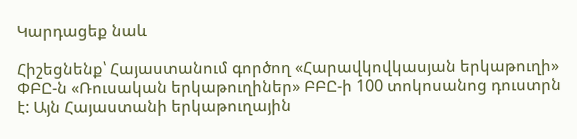Կարդացեք նաև

Հիշեցնենք՝ Հայաստանում գործող «Հարավկովկասյան երկաթուղի» ՓԲԸ-ն «Ռուսական երկաթուղիներ» ԲԲԸ-ի 100 տոկոսանոց դուստրն է: Այն Հայաստանի երկաթուղային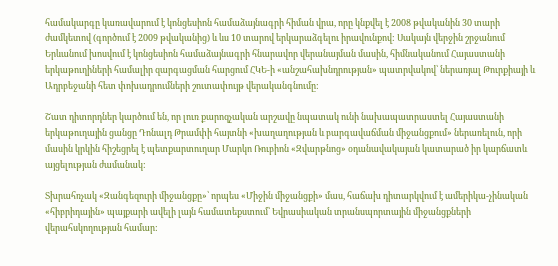համակարգը կառավարում է կոնցեսիոն համաձայնագրի հիման վրա, որը կնքվել է 2008 թվականին 30 տարի ժամկետով (գործում է 2009 թվականից) և ևս 10 տարով երկարաձգելու իրավունքով: Սակայն վերջին շրջանում Երևանում խոսվում է կոնցեսիոն համաձայնագրի հնարավոր վերանայման մասին, հիմնականում Հայաստանի երկաթուղիների համալիր զարգացման հարցում ՀԿԵ-ի «անշահախնդրության» պատրվակով՝ ներառյալ Թուրքիայի և Ադրբեջանի հետ փոխադրումների շուտափույթ վերականգնումը:

Շատ դիտորդներ կարծում են, որ լուռ քարոզչական արշավը նպատակ ունի նախապատրաստել Հայաստանի երկաթուղային ցանցը Դոնալդ Թրամփի հայտնի «խաղաղության և բարգավաճման միջանցքում» ներառելուն, որի մասին կրկին հիշեցրել է պետքարտուղար Մարկո Ռուբիոն «Զվարթնոց» օդանավակայան կատարած իր կարճատև այցելության ժամանակ:

Տխրահռչակ «Զանգեզուրի միջանցքը»՝ որպես «Միջին միջանցքի» մաս, հաճախ դիտարկվում է ամերիկա-չինական «հիբրիդային» պայքարի ավելի լայն համատեքստում՝ Եվրասիական տրանսպորտային միջանցքների վերահսկողության համար: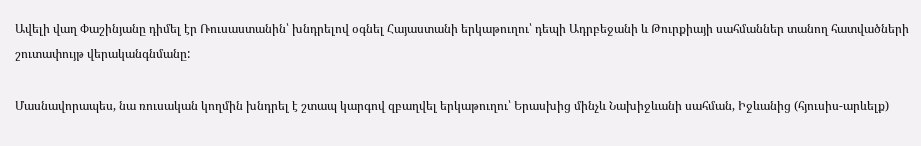Ավելի վաղ Փաշինյանը դիմել էր Ռուսաստանին՝ խնդրելով օգնել Հայաստանի երկաթուղու՝ դեպի Ադրբեջանի և Թուրքիայի սահմաններ տանող հատվածների շուտափույթ վերականգնմանը:

Մասնավորապես, նա ռուսական կողմին խնդրել է շտապ կարգով զբաղվել երկաթուղու՝ Երասխից մինչև Նախիջևանի սահման, Իջևանից (հյուսիս-արևելք)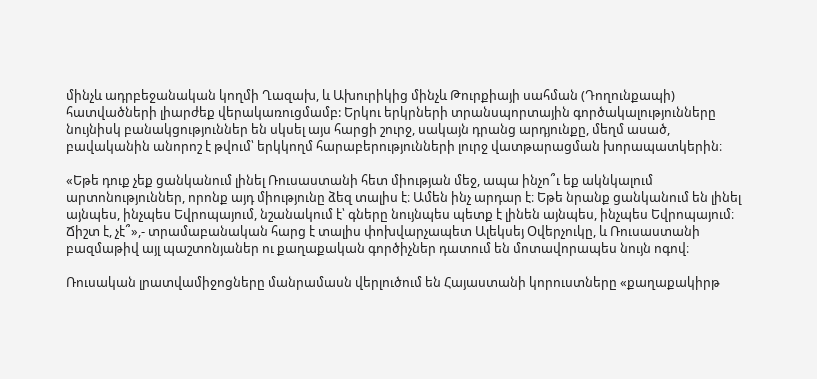մինչև ադրբեջանական կողմի Ղազախ, և Ախուրիկից մինչև Թուրքիայի սահման (Դողունքապի) հատվածների լիարժեք վերակառուցմամբ: Երկու երկրների տրանսպորտային գործակալությունները նույնիսկ բանակցություններ են սկսել այս հարցի շուրջ, սակայն դրանց արդյունքը, մեղմ ասած, բավականին անորոշ է թվում՝ երկկողմ հարաբերությունների լուրջ վատթարացման խորապատկերին։

«Եթե դուք չեք ցանկանում լինել Ռուսաստանի հետ միության մեջ, ապա ինչո՞ւ եք ակնկալում արտոնություններ, որոնք այդ միությունը ձեզ տալիս է։ Ամեն ինչ արդար է։ Եթե նրանք ցանկանում են լինել այնպես, ինչպես Եվրոպայում, նշանակում է՝ գները նույնպես պետք է լինեն այնպես, ինչպես Եվրոպայում։ Ճիշտ է, չէ՞»,- տրամաբանական հարց է տալիս փոխվարչապետ Ալեկսեյ Օվերչուկը, և Ռուսաստանի բազմաթիվ այլ պաշտոնյաներ ու քաղաքական գործիչներ դատում են մոտավորապես նույն ոգով։

Ռուսական լրատվամիջոցները մանրամասն վերլուծում են Հայաստանի կորուստները «քաղաքակիրթ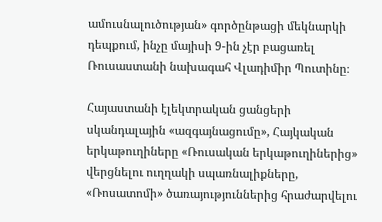ամուսնալուծության» գործընթացի մեկնարկի դեպքում, ինչը մայիսի 9-ին չէր բացառել Ռուսաստանի նախագահ Վլադիմիր Պուտինը։

Հայաստանի էլեկտրական ցանցերի սկանդալային «ազգայնացումը», Հայկական երկաթուղիները «Ռուսական երկաթուղիներից» վերցնելու ուղղակի սպառնալիքները, «Ռոսատոմի» ծառայություններից հրաժարվելու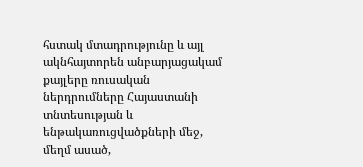հստակ մտադրությունը և այլ ակնհայտորեն անբարյացակամ քայլերը ռուսական ներդրումները Հայաստանի տնտեսության և ենթակառուցվածքների մեջ, մեղմ ասած,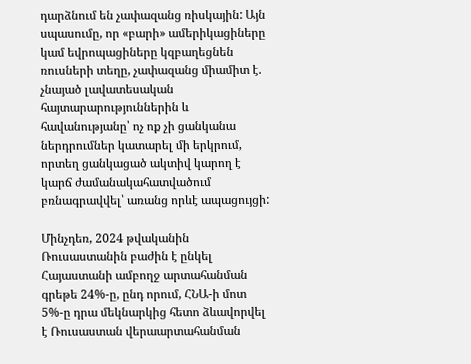դարձնում են չափազանց ռիսկային: Այն սպասումը, որ «բարի» ամերիկացիները կամ եվրոպացիները կզբաղեցնեն ռուսների տեղը, չափազանց միամիտ է. չնայած լավատեսական հայտարարություններին և հավանությանը՝ ոչ ոք չի ցանկանա ներդրումներ կատարել մի երկրում, որտեղ ցանկացած ակտիվ կարող է կարճ ժամանակահատվածում բռնագրավվել՝ առանց որևէ ապացույցի:

Մինչդեռ, 2024 թվականին Ռուսաստանին բաժին է ընկել Հայաստանի ամբողջ արտահանման գրեթե 24%-ը, ընդ որում, ՀՆԱ-ի մոտ 5%-ը դրա մեկնարկից հետո ձևավորվել է Ռուսաստան վերաարտահանման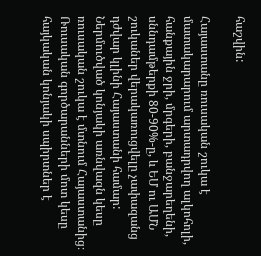հաշվին:

Հայաստանը ռուսական շուկա է մատակարարում արտադրվող ալկոհոլի, հանքային ջրի, մրգերի, բանջարեղենի, սննդամթերքի 80-90%-ը, և ԵՄ ու ԱՄՆ շուկաներ վերակառուցվելը չափազանց դժվար կլինի Հայաստանի համար: Ներմուծված կոնյակի առնվազն կեսը ռուսական շուկա է մտնում Հայաստանից։ Ռուսական գործարանների մոտ կեսը հայկական կոնյակի սպիրտներ է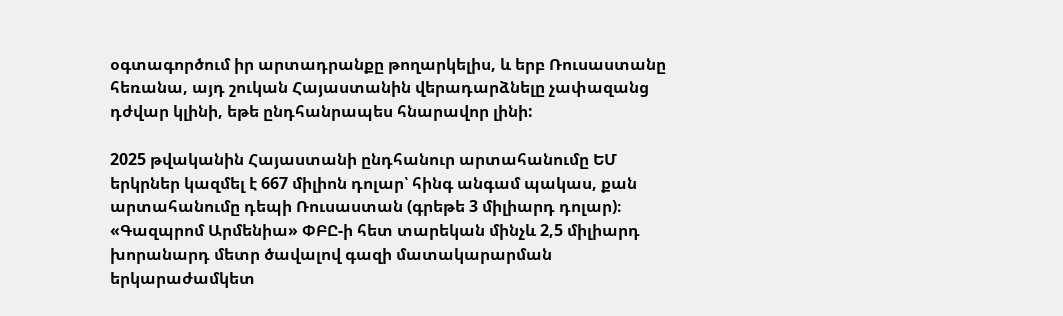օգտագործում իր արտադրանքը թողարկելիս, և երբ Ռուսաստանը հեռանա, այդ շուկան Հայաստանին վերադարձնելը չափազանց դժվար կլինի, եթե ընդհանրապես հնարավոր լինի:

2025 թվականին Հայաստանի ընդհանուր արտահանումը ԵՄ երկրներ կազմել է 667 միլիոն դոլար՝ հինգ անգամ պակաս, քան արտահանումը դեպի Ռուսաստան (գրեթե 3 միլիարդ դոլար)։ «Գազպրոմ Արմենիա» ՓԲԸ-ի հետ տարեկան մինչև 2,5 միլիարդ խորանարդ մետր ծավալով գազի մատակարարման երկարաժամկետ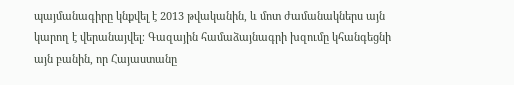պայմանագիրը կնքվել է 2013 թվականին, և մոտ ժամանակներս այն կարող է վերանայվել։ Գազային համաձայնագրի խզումը կհանգեցնի այն բանին, որ Հայաստանը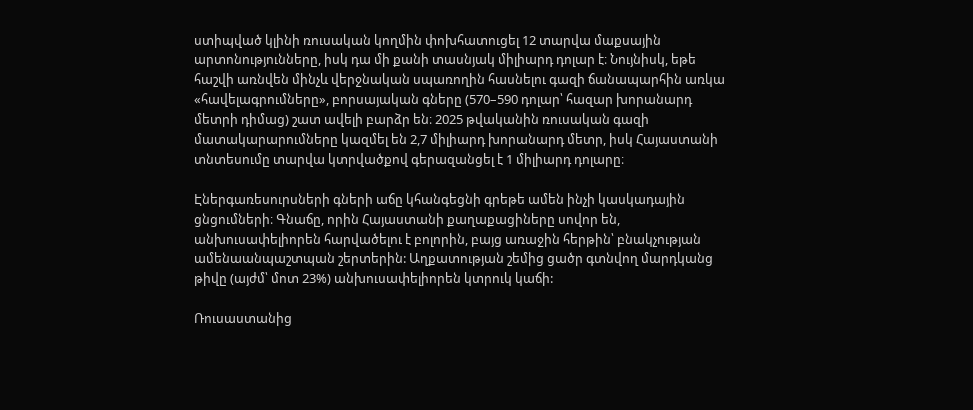ստիպված կլինի ռուսական կողմին փոխհատուցել 12 տարվա մաքսային արտոնությունները, իսկ դա մի քանի տասնյակ միլիարդ դոլար է։ Նույնիսկ, եթե հաշվի առնվեն մինչև վերջնական սպառողին հասնելու գազի ճանապարհին առկա «հավելագրումները», բորսայական գները (570–590 դոլար՝ հազար խորանարդ մետրի դիմաց) շատ ավելի բարձր են։ 2025 թվականին ռուսական գազի մատակարարումները կազմել են 2,7 միլիարդ խորանարդ մետր, իսկ Հայաստանի տնտեսումը տարվա կտրվածքով գերազանցել է 1 միլիարդ դոլարը։

Էներգառեսուրսների գների աճը կհանգեցնի գրեթե ամեն ինչի կասկադային ցնցումների։ Գնաճը, որին Հայաստանի քաղաքացիները սովոր են, անխուսափելիորեն հարվածելու է բոլորին, բայց առաջին հերթին՝ բնակչության ամենաանպաշտպան շերտերին: Աղքատության շեմից ցածր գտնվող մարդկանց թիվը (այժմ՝ մոտ 23%) անխուսափելիորեն կտրուկ կաճի:

Ռուսաստանից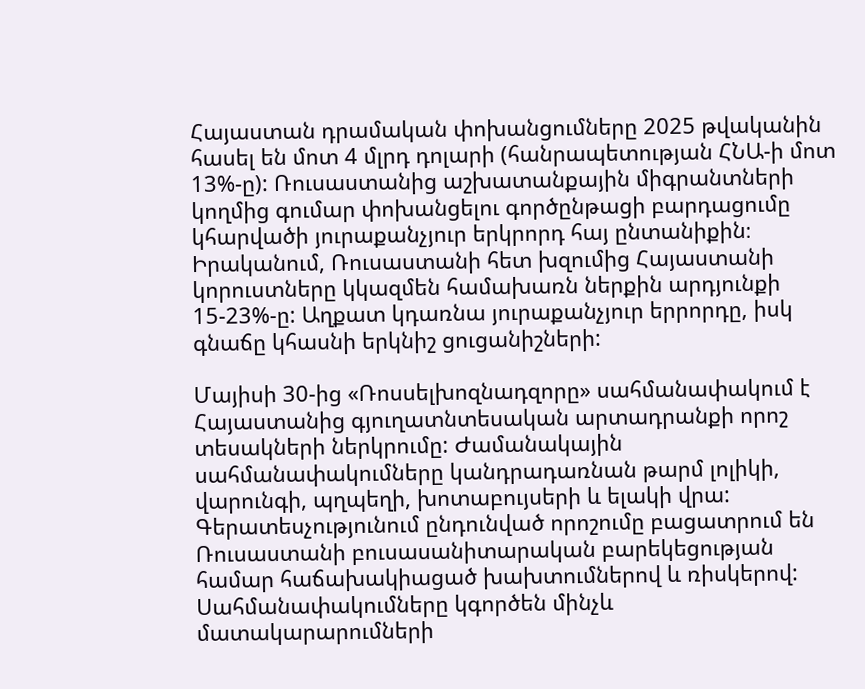Հայաստան դրամական փոխանցումները 2025 թվականին հասել են մոտ 4 մլրդ դոլարի (հանրապետության ՀՆԱ-ի մոտ 13%-ը): Ռուսաստանից աշխատանքային միգրանտների կողմից գումար փոխանցելու գործընթացի բարդացումը կհարվածի յուրաքանչյուր երկրորդ հայ ընտանիքին։ Իրականում, Ռուսաստանի հետ խզումից Հայաստանի կորուստները կկազմեն համախառն ներքին արդյունքի 15-23%-ը: Աղքատ կդառնա յուրաքանչյուր երրորդը, իսկ գնաճը կհասնի երկնիշ ցուցանիշների:

Մայիսի 30-ից «Ռոսսելխոզնադզորը» սահմանափակում է Հայաստանից գյուղատնտեսական արտադրանքի որոշ տեսակների ներկրումը: Ժամանակային սահմանափակումները կանդրադառնան թարմ լոլիկի, վարունգի, պղպեղի, խոտաբույսերի և ելակի վրա: Գերատեսչությունում ընդունված որոշումը բացատրում են Ռուսաստանի բուսասանիտարական բարեկեցության համար հաճախակիացած խախտումներով և ռիսկերով: Սահմանափակումները կգործեն մինչև մատակարարումների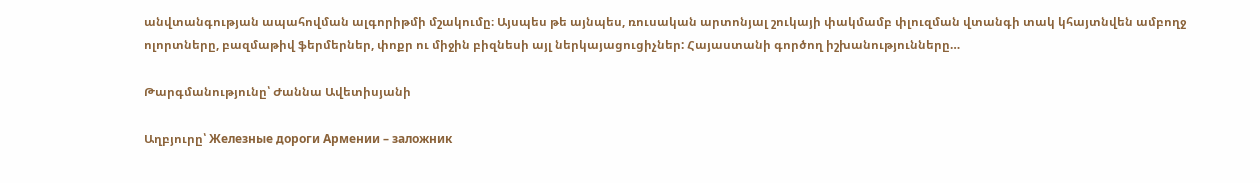անվտանգության ապահովման ալգորիթմի մշակումը։ Այսպես թե այնպես, ռուսական արտոնյալ շուկայի փակմամբ փլուզման վտանգի տակ կհայտնվեն ամբողջ ոլորտները, բազմաթիվ ֆերմերներ, փոքր ու միջին բիզնեսի այլ ներկայացուցիչներ: Հայաստանի գործող իշխանությունները…

Թարգմանությունը՝ Ժաննա Ավետիսյանի

Աղբյուրը՝ Железные дороги Армении – заложник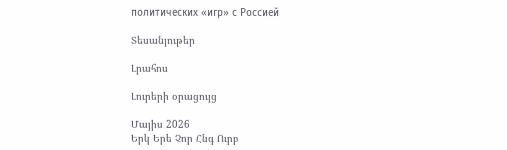политических «игр» с Россией

Տեսանյութեր

Լրահոս

Լուրերի օրացույց

Մայիս 2026
Երկ Երե Չոր Հնգ Ուրբ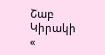Շաբ Կիրակի
«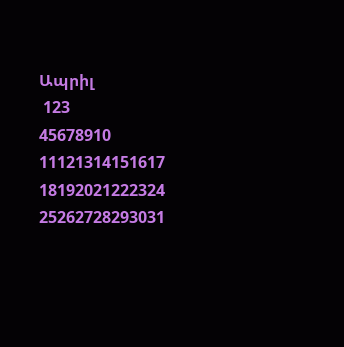Ապրիլ
 123
45678910
11121314151617
18192021222324
25262728293031